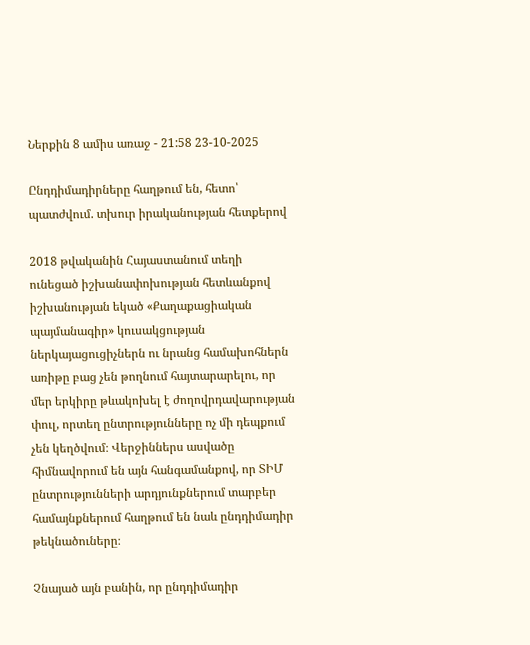Ներքին 8 ամիս առաջ - 21:58 23-10-2025

Ընդդիմադիրները հաղթում են, հետո՝ պատժվում. տխուր իրականության հետքերով

2018 թվականին Հայաստանում տեղի ունեցած իշխանափոխության հետևանքով իշխանության եկած «Քաղաքացիական պայմանագիր» կուսակցության ներկայացուցիչներն ու նրանց համախոհներն առիթը բաց չեն թողնում հայտարարելու, որ մեր երկիրը թևակոխել է ժողովրդավարության փուլ, որտեղ ընտրությունները ոչ մի դեպքում չեն կեղծվում։ Վերջիններս ասվածը հիմնավորում են այն հանգամանքով, որ ՏԻՄ ընտրությունների արդյունքներում տարբեր համայնքներում հաղթում են նաև ընդդիմադիր թեկնածուները։

Չնայած այն բանին, որ ընդդիմադիր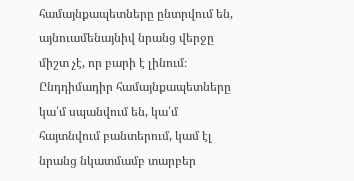համայնքապետները ընտրվում են, այնուամենայնիվ նրանց վերջը միշտ չէ, որ բարի է լինում։ Ընդդիմադիր համայնքապետները կա՛մ սպանվում են, կա՛մ հայտնվում բանտերում, կամ էլ նրանց նկատմամբ տարբեր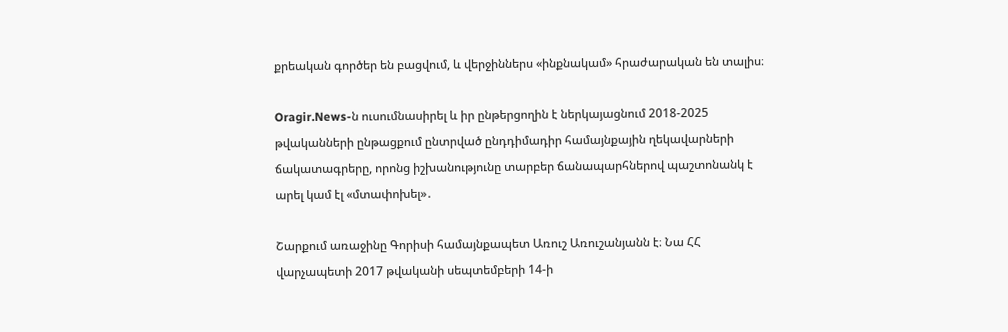քրեական գործեր են բացվում, և վերջիններս «ինքնակամ» հրաժարական են տալիս։

Oragir.News-ն ուսումնասիրել և իր ընթերցողին է ներկայացնում 2018-2025 թվականների ընթացքում ընտրված ընդդիմադիր համայնքային ղեկավարների ճակատագրերը, որոնց իշխանությունը տարբեր ճանապարհներով պաշտոնանկ է արել կամ էլ «մտափոխել»․

Շարքում առաջինը Գորիսի համայնքապետ Առուշ Առուշանյանն է։ Նա ՀՀ վարչապետի 2017 թվականի սեպտեմբերի 14-ի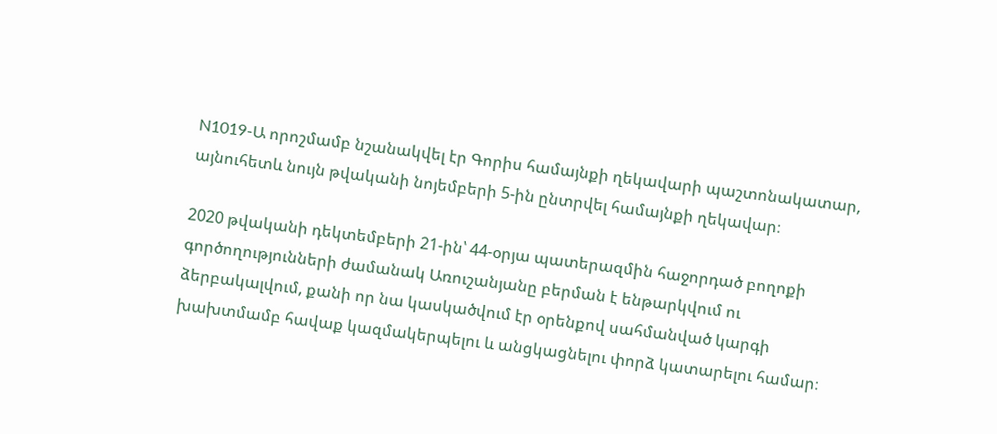N1019-Ա որոշմամբ նշանակվել էր Գորիս համայնքի ղեկավարի պաշտոնակատար, այնուհետև նույն թվականի նոյեմբերի 5-ին ընտրվել համայնքի ղեկավար։

2020 թվականի դեկտեմբերի 21-ին՝ 44-օրյա պատերազմին հաջորդած բողոքի գործողությունների ժամանակ Առուշանյանը բերման է ենթարկվում ու ձերբակալվում, քանի որ նա կասկածվում էր օրենքով սահմանված կարգի խախտմամբ հավաք կազմակերպելու և անցկացնելու փորձ կատարելու համար։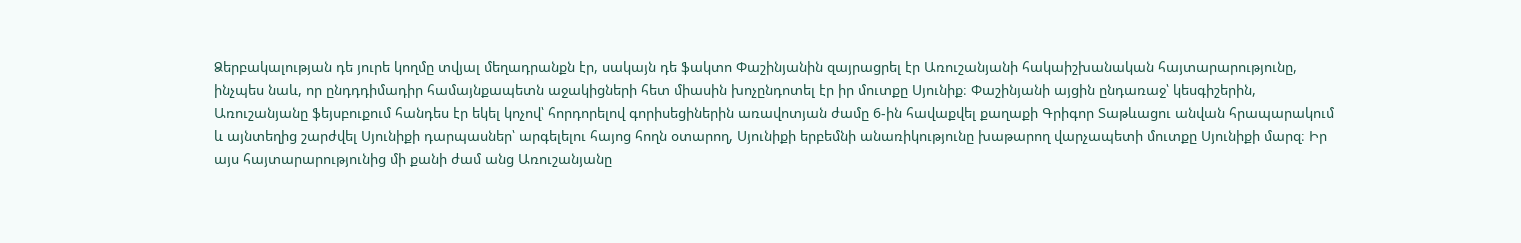Ձերբակալության դե յուրե կողմը տվյալ մեղադրանքն էր, սակայն դե ֆակտո Փաշինյանին զայրացրել էր Առուշանյանի հակաիշխանական հայտարարությունը, ինչպես նաև, որ ընդդդիմադիր համայնքապետն աջակիցների հետ միասին խոչընդոտել էր իր մուտքը Սյունիք։ Փաշինյանի այցին ընդառաջ՝ կեսգիշերին, Առուշանյանը ֆեյսբուքում հանդես էր եկել կոչով՝ հորդորելով գորիսեցիներին առավոտյան ժամը 6-ին հավաքվել քաղաքի Գրիգոր Տաթևացու անվան հրապարակում և այնտեղից շարժվել Սյունիքի դարպասներ՝ արգելելու հայոց հողն օտարող, Սյունիքի երբեմնի անառիկությունը խաթարող վարչապետի մուտքը Սյունիքի մարզ։ Իր այս հայտարարությունից մի քանի ժամ անց Առուշանյանը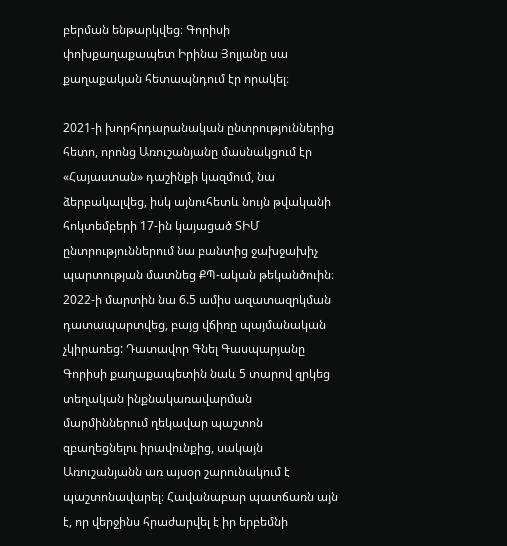բերման ենթարկվեց։ Գորիսի փոխքաղաքապետ Իրինա Յոլյանը սա քաղաքական հետապնդում էր որակել։

2021-ի խորհրդարանական ընտրություններից հետո, որոնց Առուշանյանը մասնակցում էր «Հայաստան» դաշինքի կազմում, նա ձերբակալվեց, իսկ այնուհետև նույն թվականի հոկտեմբերի 17-ին կայացած ՏԻՄ ընտրություններում նա բանտից ջախջախիչ պարտության մատնեց ՔՊ-ական թեկանծուին։ 2022-ի մարտին նա 6.5 ամիս ազատազրկման դատապարտվեց, բայց վճիռը պայմանական չկիրառեց: Դատավոր Գնել Գասպարյանը Գորիսի քաղաքապետին նաև 5 տարով զրկեց տեղական ինքնակառավարման մարմիններում ղեկավար պաշտոն զբաղեցնելու իրավունքից, սակայն Առուշանյանն առ այսօր շարունակում է պաշտոնավարել։ Հավանաբար պատճառն այն է, որ վերջինս հրաժարվել է իր երբեմնի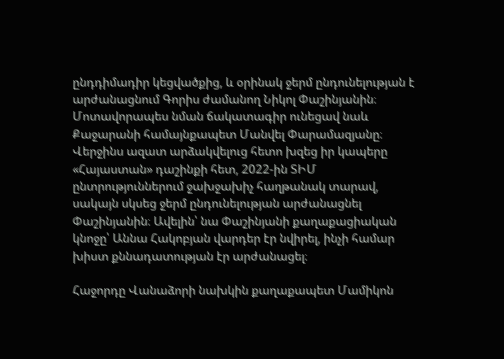ընդդիմադիր կեցվածքից, և օրինակ ջերմ ընդունելության է արժանացնում Գորիս ժամանող Նիկոլ Փաշինյանին։
Մոտավորապես նման ճակատագիր ունեցավ նաև Քաջարանի համայնքապետ Մանվել Փարամազյանը։ Վերջինս ազատ արձակվելուց հետո խզեց իր կապերը «Հայաստան» դաշինքի հետ, 2022-ին ՏԻՄ ընտրություններում ջախջախիչ հաղթանակ տարավ, սակայն սկսեց ջերմ ընդունելության արժանացնել Փաշինյանին։ Ավելին՝ նա Փաշինյանի քաղաքացիական կնոջը՝ Աննա Հակոբյան վարդեր էր նվիրել, ինչի համար խիստ քննադատության էր արժանացել։

Հաջորդը Վանաձորի նախկին քաղաքապետ Մամիկոն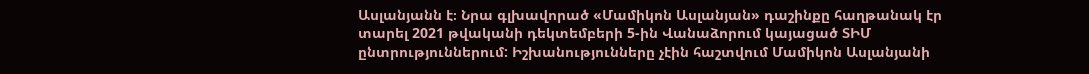Ասլանյանն է։ Նրա գլխավորած «Մամիկոն Ասլանյան» դաշինքը հաղթանակ էր տարել 2021 թվականի դեկտեմբերի 5-ին Վանաձորում կայացած ՏԻՄ ընտրություններում: Իշխանությունները չէին հաշտվում Մամիկոն Ասլանյանի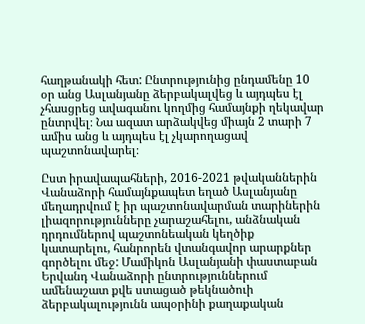հաղթանակի հետ: Ընտրությունից ընդամենը 10 օր անց Ասլանյանը ձերբակալվեց և այդպես էլ չհասցրեց ավագանու կողմից համայնքի ղեկավար ընտրվել։ Նա ազատ արձակվեց միայն 2 տարի 7 ամիս անց և այդպես էլ չկարողացավ պաշտոնավարել։

Ըստ իրավապահների, 2016-2021 թվականներին Վանաձորի համայնքապետ եղած Ասլանյանը մեղադրվում է իր պաշտոնավարման տարիներին լիազորությունները չարաշահելու, անձնական դրդումներով պաշտոնեական կեղծիք կատարելու, հանրորեն վտանգավոր արարքներ գործելու մեջ: Մամիկոն Ասլանյանի փաստաբան Երվանդ Վանաձորի ընտրություններում ամենաշատ քվե ստացած թեկնածուի ձերբակալությունն ապօրինի քաղաքական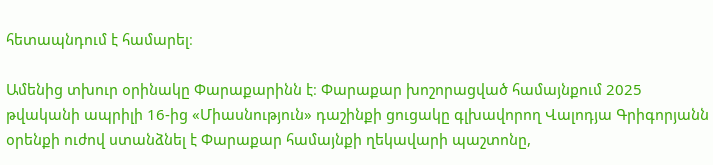հետապնդում է համարել։

Ամենից տխուր օրինակը Փարաքարինն է։ Փարաքար խոշորացված համայնքում 2025 թվականի ապրիլի 16-ից «Միասնություն» դաշինքի ցուցակը գլխավորող Վալոդյա Գրիգորյանն օրենքի ուժով ստանձնել է Փարաքար համայնքի ղեկավարի պաշտոնը,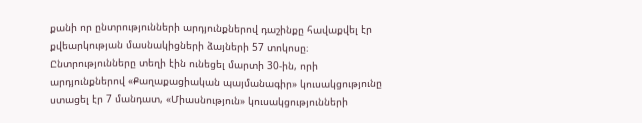քանի որ ընտրությունների արդյունքներով դաշինքը հավաքվել էր քվեարկության մասնակիցների ձայների 57 տոկոսը։ Ընտրությունները տեղի էին ունեցել մարտի 30-ին, որի արդյունքներով «Քաղաքացիական պայմանագիր» կուսակցությունը ստացել էր 7 մանդատ, «Միասնություն» կուսակցությունների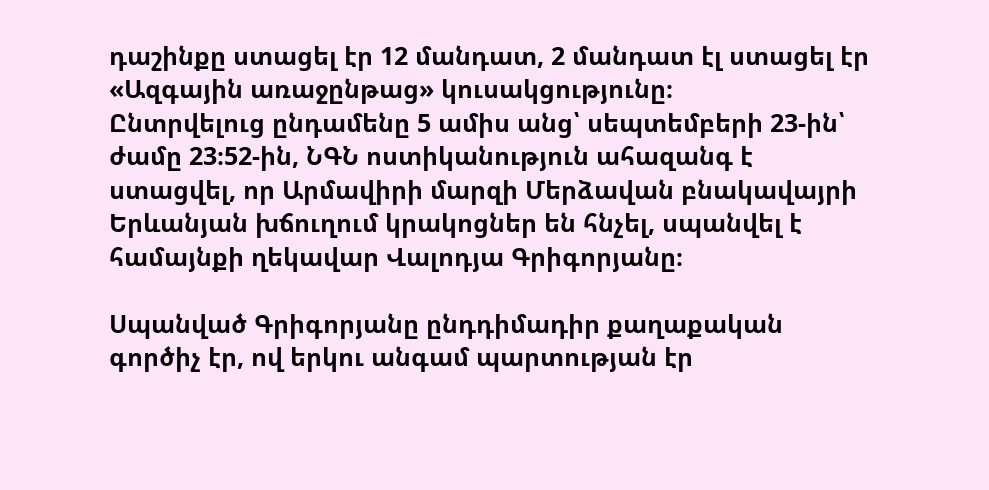դաշինքը ստացել էր 12 մանդատ, 2 մանդատ էլ ստացել էր «Ազգային առաջընթաց» կուսակցությունը։
Ընտրվելուց ընդամենը 5 ամիս անց՝ սեպտեմբերի 23-ին՝ ժամը 23։52-ին, ՆԳՆ ոստիկանություն ահազանգ է ստացվել, որ Արմավիրի մարզի Մերձավան բնակավայրի Երևանյան խճուղում կրակոցներ են հնչել, սպանվել է համայնքի ղեկավար Վալոդյա Գրիգորյանը։

Սպանված Գրիգորյանը ընդդիմադիր քաղաքական գործիչ էր, ով երկու անգամ պարտության էր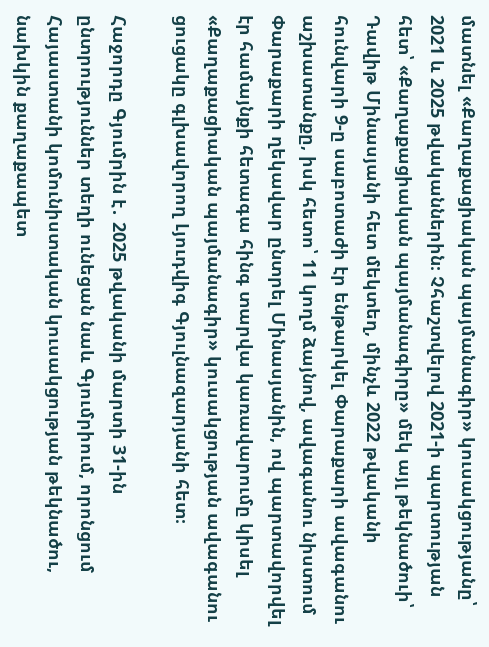մատնել «Քաղաքացիական պայմանագիր» կուսակցությանը՝ 2021 և 2025 թվականներին։ Չհաշտվելով 2021-ի պարտության հետ՝ «Քաղաքացիական պայմանագիրը» մեկ այլ թեկնածուի՝ Դավիթ Մինասյանի հետ մեկտեղ, մինչև 2022 թվականի հունվարի 9-ը սաբոտաժի էր ենթարկել Փարաքարի ավագանու աշխատանքը, իսկ հետո՝ 11 կողմ ձայնով, ավագանու նիստում Փարաքարի ղեկավար ընտրել Մինասյանին, ով պարտավորվել էր համայնքի հետագա հինգ տարվա կառավարումը կիսել «Քաղաքացիական պայմանագիր» կուսակցության ավագանու ցուցակը գլխավորող Լյուդվիգ Գյուլնազարյանի հետ։

Հաջորդը Գյումրին է․ 2025 թվականի մարտի 31-ին ընտրություններ տեղի ունեցան նաև Գյումրիում, որոնցում Հայաստանի կոմունիստական կուսակցության թեկնածու, նախկին քաղաքապետ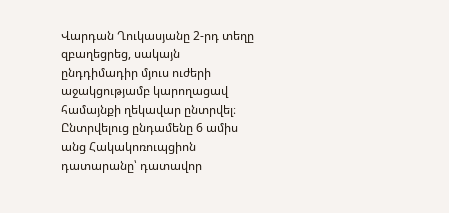Վարդան Ղուկասյանը 2-րդ տեղը զբաղեցրեց, սակայն ընդդիմադիր մյուս ուժերի աջակցությամբ կարողացավ համայնքի ղեկավար ընտրվել։ Ընտրվելուց ընդամենը 6 ամիս անց Հակակոռուպցիոն դատարանը՝ դատավոր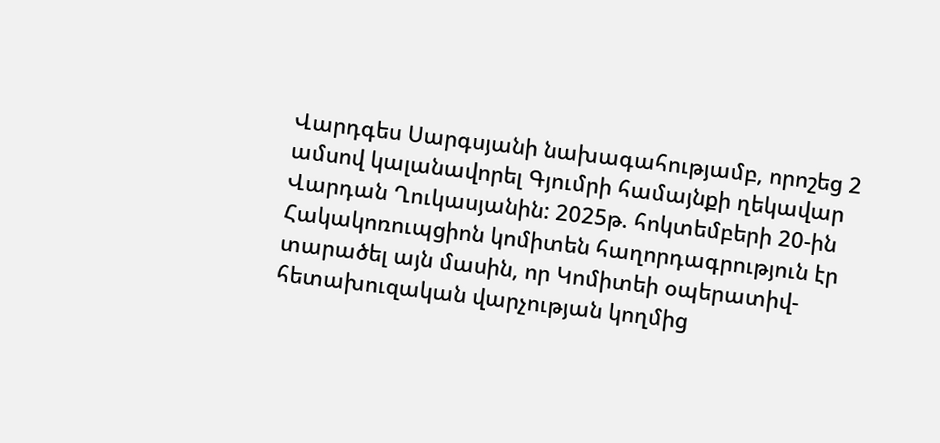Վարդգես Սարգսյանի նախագահությամբ, որոշեց 2 ամսով կալանավորել Գյումրի համայնքի ղեկավար Վարդան Ղուկասյանին: 2025թ. հոկտեմբերի 20-ին Հակակոռուպցիոն կոմիտեն հաղորդագրություն էր տարածել այն մասին, որ Կոմիտեի օպերատիվ-հետախուզական վարչության կողմից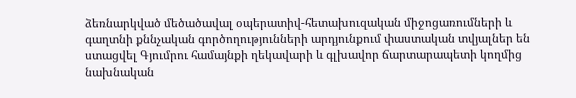ձեռնարկված մեծածավալ օպերատիվ-հետախուզական միջոցառումների և գաղտնի քննչական գործողությունների արդյունքում փաստական տվյալներ են ստացվել Գյումրու համայնքի ղեկավարի և գլխավոր ճարտարապետի կողմից նախնական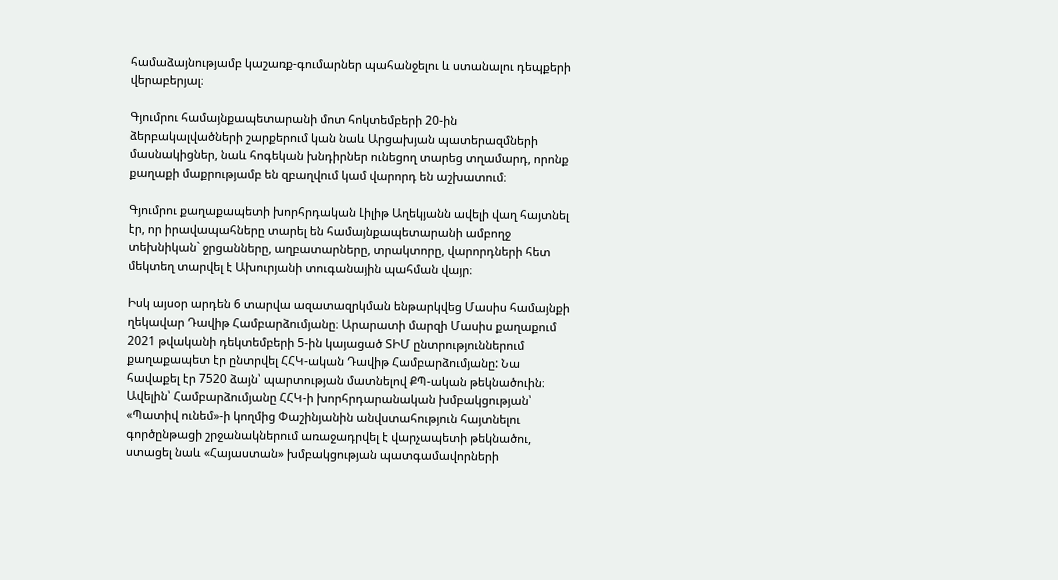համաձայնությամբ կաշառք-գումարներ պահանջելու և ստանալու դեպքերի վերաբերյալ։

Գյումրու համայնքապետարանի մոտ հոկտեմբերի 20-ին ձերբակալվածների շարքերում կան նաև Արցախյան պատերազմների մասնակիցներ, նաև հոգեկան խնդիրներ ունեցող տարեց տղամարդ, որոնք քաղաքի մաքրությամբ են զբաղվում կամ վարորդ են աշխատում։

Գյումրու քաղաքապետի խորհրդական Լիլիթ Աղեկյանն ավելի վաղ հայտնել էր, որ իրավապահները տարել են համայնքապետարանի ամբողջ տեխնիկան` ջրցանները, աղբատարները, տրակտորը, վարորդների հետ մեկտեղ տարվել է Ախուրյանի տուգանային պահման վայր։

Իսկ այսօր արդեն 6 տարվա ազատազրկման ենթարկվեց Մասիս համայնքի ղեկավար Դավիթ Համբարձումյանը։ Արարատի մարզի Մասիս քաղաքում 2021 թվականի դեկտեմբերի 5-ին կայացած ՏԻՄ ընտրություններում քաղաքապետ էր ընտրվել ՀՀԿ-ական Դավիթ Համբարձումյանը: Նա հավաքել էր 7520 ձայն՝ պարտության մատնելով ՔՊ-ական թեկնածուին։ Ավելին՝ Համբարձումյանը ՀՀԿ-ի խորհրդարանական խմբակցության՝ «Պատիվ ունեմ»-ի կողմից Փաշինյանին անվստահություն հայտնելու գործընթացի շրջանակներում առաջադրվել է վարչապետի թեկնածու, ստացել նաև «Հայաստան» խմբակցության պատգամավորների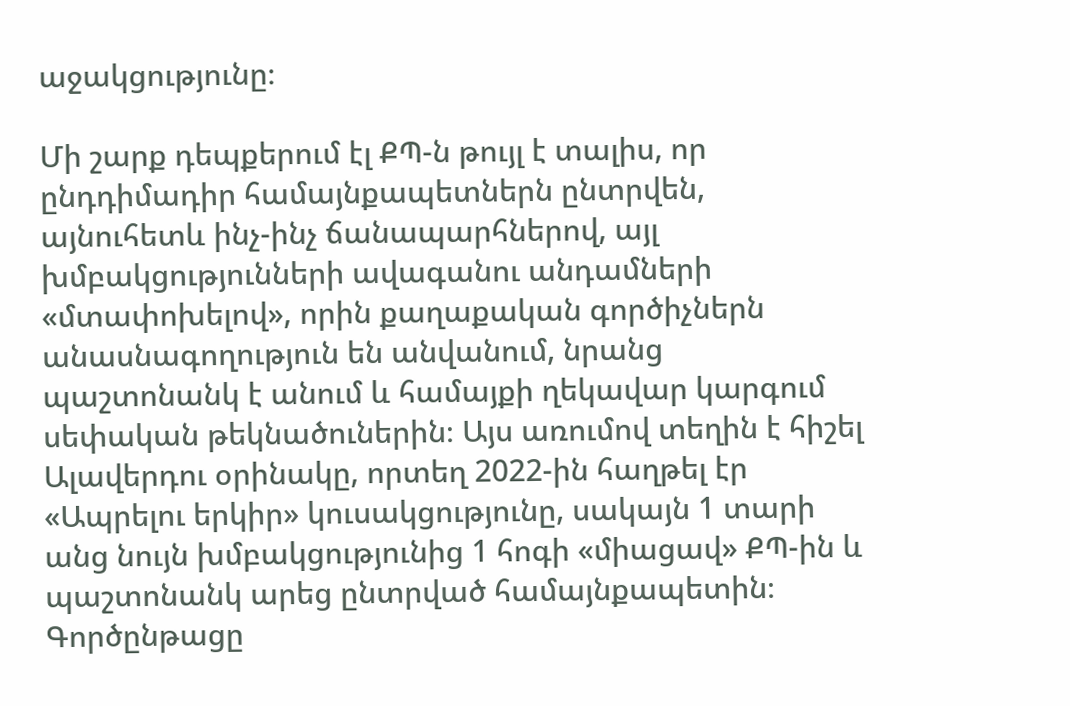աջակցությունը։

Մի շարք դեպքերում էլ ՔՊ-ն թույլ է տալիս, որ ընդդիմադիր համայնքապետներն ընտրվեն, այնուհետև ինչ-ինչ ճանապարհներով, այլ խմբակցությունների ավագանու անդամների «մտափոխելով», որին քաղաքական գործիչներն անասնագողություն են անվանում, նրանց պաշտոնանկ է անում և համայքի ղեկավար կարգում սեփական թեկնածուներին։ Այս առումով տեղին է հիշել Ալավերդու օրինակը, որտեղ 2022-ին հաղթել էր «Ապրելու երկիր» կուսակցությունը, սակայն 1 տարի անց նույն խմբակցությունից 1 հոգի «միացավ» ՔՊ-ին և պաշտոնանկ արեց ընտրված համայնքապետին։ Գործընթացը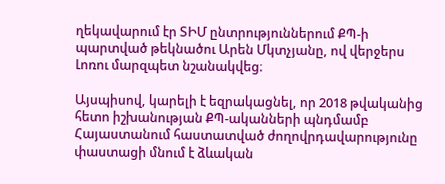ղեկավարում էր ՏԻՄ ընտրություններում ՔՊ-ի պարտված թեկնածու Արեն Մկտչյանը, ով վերջերս Լոռու մարզպետ նշանակվեց։

Այսպիսով, կարելի է եզրակացնել, որ 2018 թվականից հետո իշխանության ՔՊ-ականների պնդմամբ Հայաստանում հաստատված ժողովրդավարությունը փաստացի մնում է ձևական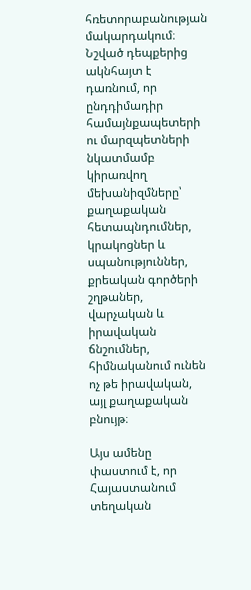հռետորաբանության մակարդակում։ Նշված դեպքերից ակնհայտ է դառնում, որ ընդդիմադիր համայնքապետերի ու մարզպետների նկատմամբ կիրառվող մեխանիզմները՝ քաղաքական հետապնդումներ, կրակոցներ և սպանություններ, քրեական գործերի շղթաներ, վարչական և իրավական ճնշումներ, հիմնականում ունեն ոչ թե իրավական, այլ քաղաքական բնույթ։

Այս ամենը փաստում է, որ Հայաստանում տեղական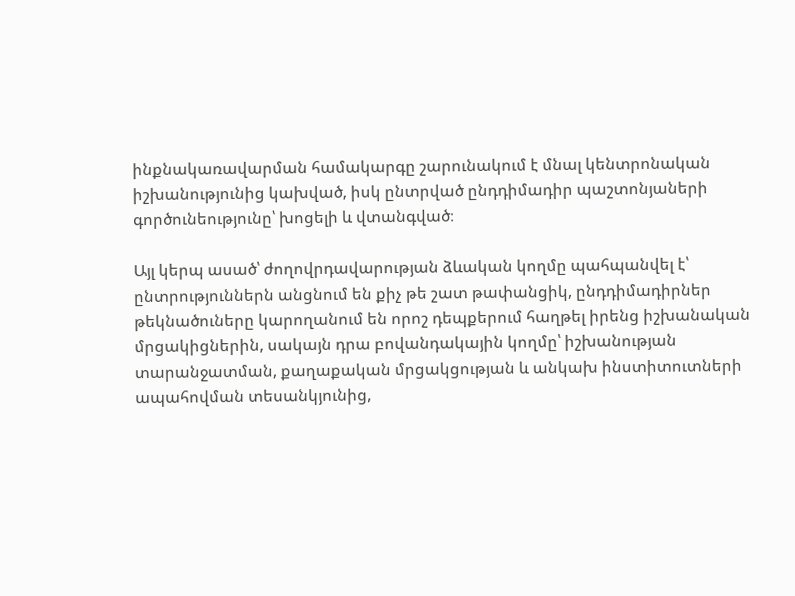ինքնակառավարման համակարգը շարունակում է մնալ կենտրոնական իշխանությունից կախված, իսկ ընտրված ընդդիմադիր պաշտոնյաների գործունեությունը՝ խոցելի և վտանգված։

Այլ կերպ ասած՝ ժողովրդավարության ձևական կողմը պահպանվել է՝ ընտրություններն անցնում են քիչ թե շատ թափանցիկ, ընդդիմադիրներ թեկնածուները կարողանում են որոշ դեպքերում հաղթել իրենց իշխանական մրցակիցներին, սակայն դրա բովանդակային կողմը՝ իշխանության տարանջատման, քաղաքական մրցակցության և անկախ ինստիտուտների ապահովման տեսանկյունից,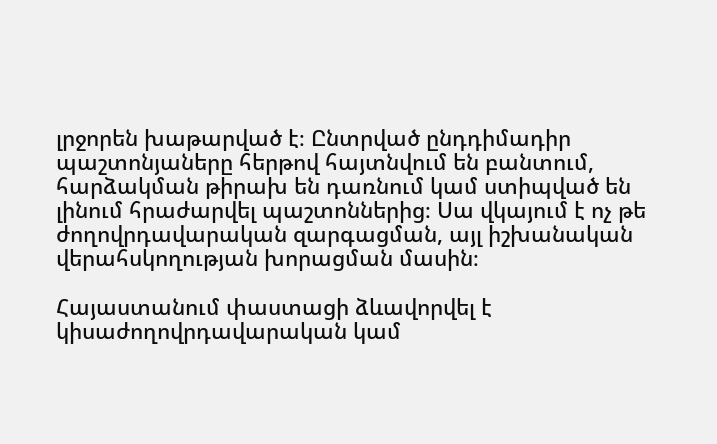լրջորեն խաթարված է։ Ընտրված ընդդիմադիր պաշտոնյաները հերթով հայտնվում են բանտում, հարձակման թիրախ են դառնում կամ ստիպված են լինում հրաժարվել պաշտոններից։ Սա վկայում է ոչ թե ժողովրդավարական զարգացման, այլ իշխանական վերահսկողության խորացման մասին։

Հայաստանում փաստացի ձևավորվել է կիսաժողովրդավարական կամ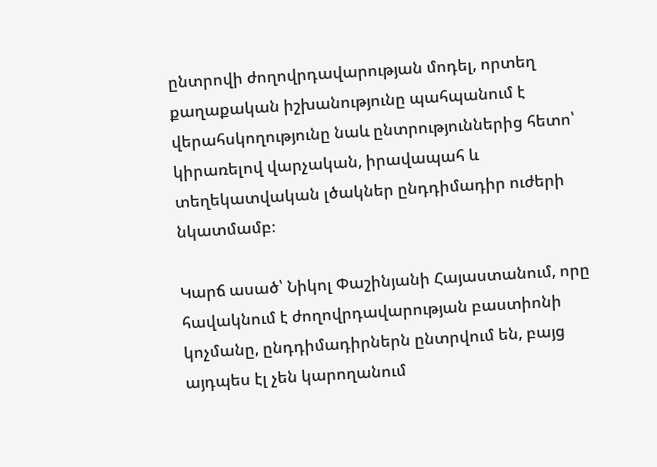ընտրովի ժողովրդավարության մոդել, որտեղ քաղաքական իշխանությունը պահպանում է վերահսկողությունը նաև ընտրություններից հետո՝ կիրառելով վարչական, իրավապահ և տեղեկատվական լծակներ ընդդիմադիր ուժերի նկատմամբ։

Կարճ ասած՝ Նիկոլ Փաշինյանի Հայաստանում, որը հավակնում է ժողովրդավարության բաստիոնի կոչմանը, ընդդիմադիրներն ընտրվում են, բայց այդպես էլ չեն կարողանում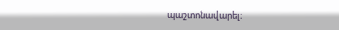պաշտոնավարել։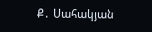Ք․ Սահակյան